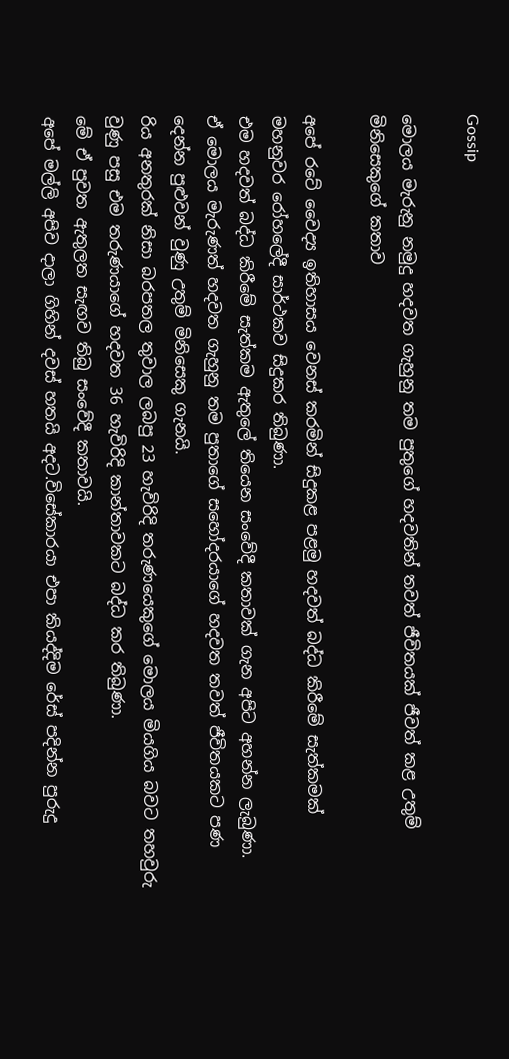Gossip

මොලය මැරුනු නමුදු හදවත ගැහුනු තම පුතුගේ හදවතින් තවත් ජීවිතයක් ජීවත් කළ උතුම් මිනිසෙකුගේ කතාව

අපේ රටේ වෛද්‍ය ඉතිහාසය වෙනස් කරමින් සිදුකළ පළමු හදවත් බද්ධ කිරීමේ සැත්කමක් මහනුවර රෝහලේදී සාර්ථකව සිදුකර තිබුණා.
එම හදවත් බද්ධ කිරීමේ සැත්කම ඇතුලේ තියෙන සංවේදී කතාවක් ගැන අපිට අහන්න ලැබුණා.
ඒ මොලය මැරුණත් හදවත ගැහුනු තම පුතාගේ සහෝදරයාගේ හදවත තවත් ජීවිතයකට පණ දෙන්න පුළුවන් වුණු උතුම් මිනිසෙකු ගැනයි.
රිය අනතුරක් නිසා බරපතල තුවාල ලබපු 23 හැවිරිදි තරුණයෙකුගේ මොලය මියගිය බවට තහවුරු වුණු පසු එම තරුණයාගේ හදවත 36 හැවිරිදි කාන්තාවකට බද්ධ කර තිබුණා.
මේ ඒ පුවත ඇතුලත සැඟව තිබු සංවේදී කතාවයි.
අපේ මල්ලි අපිව දාලා ගිහින් දවස් හතයි අදට.විසේකාරයා එපා කියද්දිම රේස් පදින්න පුරුදු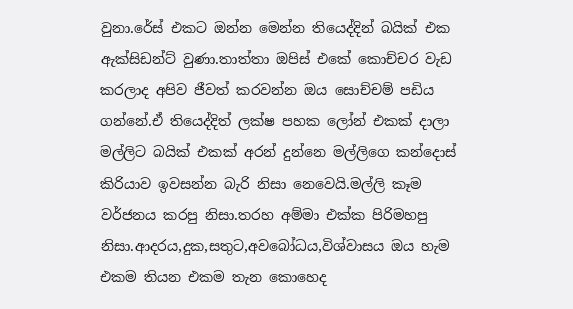වුනා.රේස් එකට ඔන්න මෙන්න තියෙද්දින් බයික් එක ඇක්සිඩන්ට් වුණා.තාත්තා ඔපිස් එකේ කොච්චර වැඩ කරලාද අපිව ජීවත් කරවන්න ඔය සොච්චම් පඩිය ගන්නේ.ඒ තියෙද්දිත් ලක්ෂ පහක ලෝන් එකක් දාලා මල්ලිට බයික් එකක් අරන් දුන්නෙ මල්ලිගෙ කන්දොස් කිරියාව ඉවසන්න බැරි නිසා නෙවෙයි.මල්ලි කෑම වර්ජනය කරපු නිසා.තරහ අම්මා එක්ක පිරිමහපු නිසා.ආදරය,දුක,සතුට,අවබෝධය,විශ්වාසය ඔය හැම එකම තියන එකම තැන කොහෙද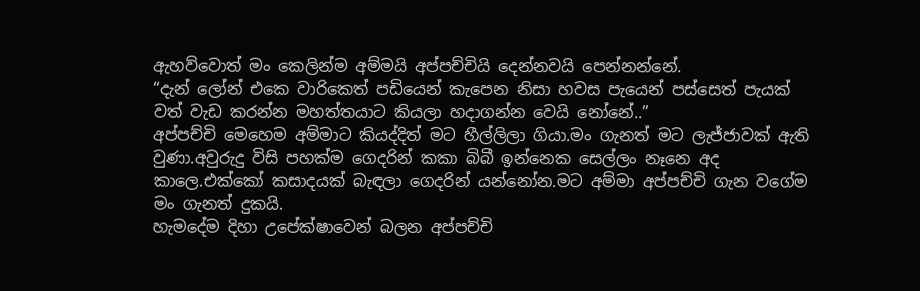ඇහව්වොත් මං කෙලින්ම අම්මයි අප්පච්චියි දෙන්නවයි පෙන්නන්නේ.
“දැන් ලෝන් එකෙ වාරිකෙත් පඩියෙන් කැපෙන නිසා හවස පැයෙන් පස්සෙත් පැයක් වත් වැඩ කරන්න මහත්තයාට කියලා හදාගන්න වෙයි නෝනේ..”
අප්පච්චි මෙහෙම අම්මාට කියද්දිත් මට හීල්ලිලා ගියා.මං ගැනත් මට ලැජ්ජාවක් ඇති වුණා.අවුරුදු විසි පහක්ම ගෙදරින් කකා බිබී ඉන්නෙක සෙල්ලං නෑනෙ අද කාලෙ.එක්කෝ කසාදයක් බැඳලා ගෙදරින් යන්නෝන.මට අම්මා අප්පච්චි ගැන වගේම මං ගැනත් දුකයි.
හැමදේම දිහා උපේක්ෂාවෙන් බලන අප්පච්චි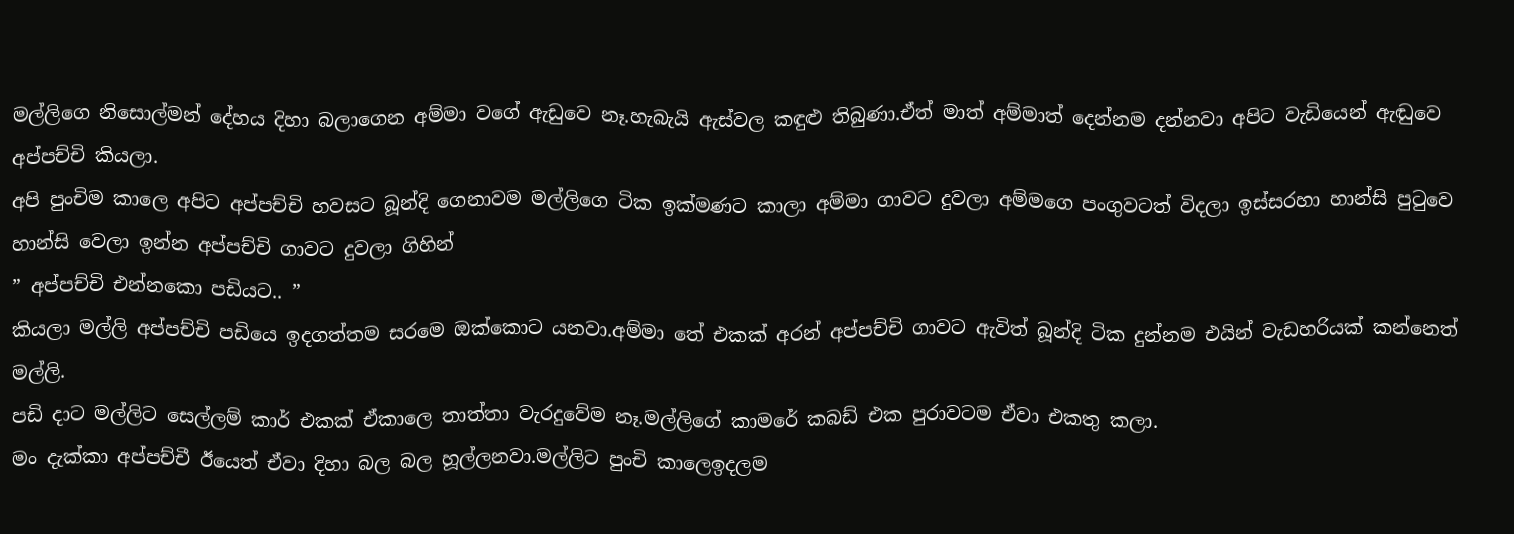මල්ලිගෙ නිසොල්මන් දේහය දිහා බලාගෙන අම්මා වගේ ඇඩුවෙ නෑ.හැබැයි ඇස්වල කඳුළු තිබුණා.ඒත් මාත් අම්මාත් දෙන්නම දන්නවා අපිට වැඩියෙන් ඇඬුවෙ අප්පච්චි කියලා.
අපි පුංචිම කාලෙ අපිට අප්පච්චි හවසට බූන්දි ගෙනාවම මල්ලිගෙ ටික ඉක්මණට කාලා අම්මා ගාවට දුවලා අම්මගෙ පංගුවටත් විදලා ඉස්සරහා හාන්සි පුටුවෙ හාන්සි වෙලා ඉන්න අප්පච්චි ගාවට දුවලා ගිහින්
” අප්පච්චි එන්නකො පඩියට.. ”
කියලා මල්ලි අප්පච්චි පඩියෙ ඉදගත්තම සරමෙ ඔක්කොට යනවා.අම්මා තේ එකක් අරන් අප්පච්චි ගාවට ඇවිත් බූන්දි ටික දුන්නම එයින් වැඩහරියක් කන්නෙත් මල්ලි.
පඩි දාට මල්ලිට සෙල්ලම් කාර් එකක් ඒකාලෙ තාත්තා වැරදුවේම නෑ.මල්ලිගේ කාමරේ කබඩ් එක පුරාවටම ඒවා එකතු කලා.
මං දැක්කා අප්පච්චී ඊයෙත් ඒවා දිහා බල බල හූල්ලනවා.මල්ලිට පුංචි කාලෙඉදලම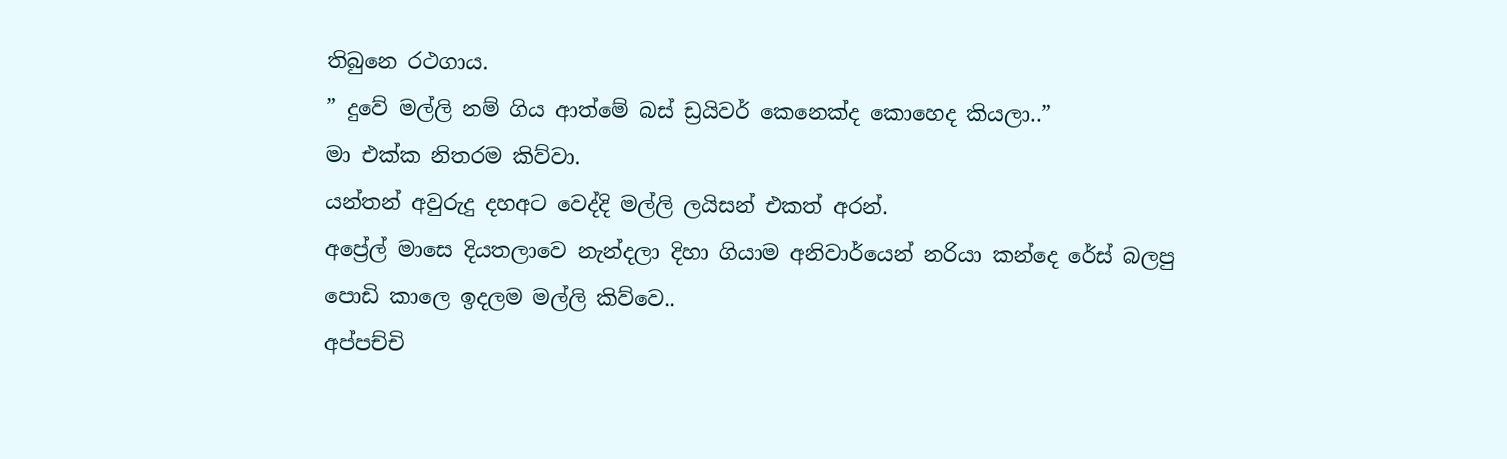තිබුනෙ රථගාය.
” දුවේ මල්ලි නම් ගිය ආත්මේ බස් ඩ්‍රයිවර් කෙනෙක්ද කොහෙද කියලා..”
මා එක්ක නිතරම කිව්වා.
යන්තන් අවුරුදු දහඅට වෙද්දි මල්ලි ලයිසන් එකත් අරන්.
අප්‍රේල් මාසෙ දියතලාවෙ නැන්දලා දිහා ගියාම අනිවාර්යෙන් නරියා කන්දෙ රේස් බලපු පොඩි කාලෙ ඉදලම මල්ලි කිව්වෙ..
අප්පච්චි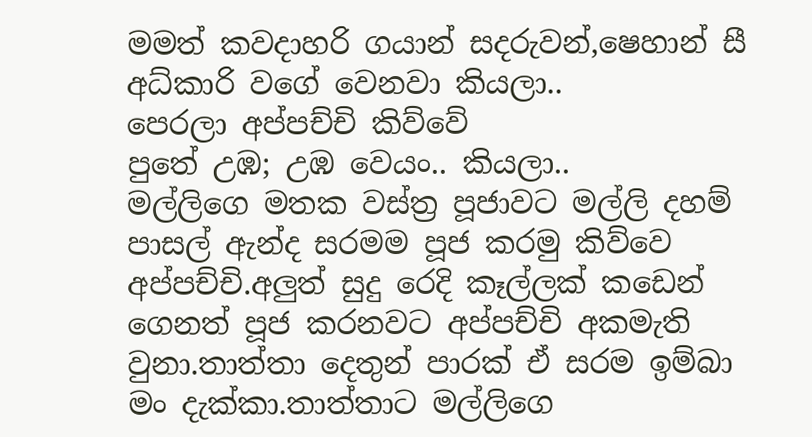මමත් කවදාහරි ගයාන් සදරුවන්,ෂෙහාන් සී අධ්කාරි වගේ වෙනවා කියලා..
පෙරලා අප්පච්චි කිව්වේ
පුතේ උඹ; උඹ වෙයං.. කියලා..
මල්ලිගෙ මතක වස්ත්‍ර පූජාවට මල්ලි දහම් පාසල් ඇන්ද සරමම පූජ කරමු කිව්වෙ අප්පච්චි.අලුත් සුදු රෙදි කෑල්ලක් කඩෙන් ගෙනත් පූජ කරනවට අප්පච්චි අකමැති වුනා.තාත්තා දෙතුන් පාරක් ඒ සරම ඉම්බා මං දැක්කා.තාත්තාට මල්ලිගෙ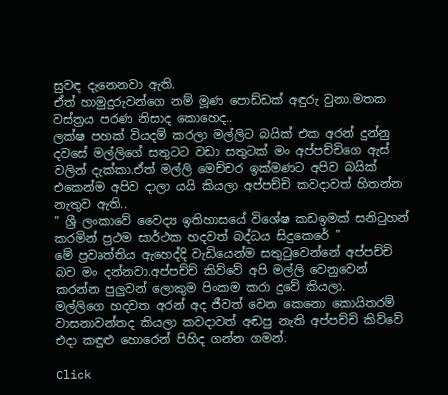සුවඳ දැනෙනවා ඇති.
ඒත් හාමුදුරුවන්ගෙ නම් මූණ පොඩ්ඩක් අඳුරු වුනා.මතක වස්ත්‍රය පරණ නිසාද කොහෙද..
ලක්ෂ පහක් වියදම් කරලා මල්ලිට බයික් එක අරන් දුන්නු දවසේ මල්ලිගේ සතුටට වඩා සතුටක් මං අප්පච්චිගෙ ඇස් වලින් දැක්කා.ඒත් මල්ලි මෙච්චර ඉක්මණට අපිව බයික් එකෙන්ම අපිව දාලා යයි කියලා අප්පච්චි කවදාවත් හිතන්න නැතුව ඇති..
” ශ්‍රී ලංකාවේ වෛද්‍ය ඉතිහාසයේ විශේෂ කඩඉමක් සනිටුහන් කරමින් ප්‍රථම සාර්ථක හදවත් බද්ධය සිදුකෙරේ ”
මේ ප්‍රවෘත්තිය ඇහෙද්දි වැඩියෙන්ම සතුටුවෙන්නේ අප්පච්චි බව මං දන්නවා.අප්පච්ච් කිව්වේ අපි මල්ලි වෙනුවෙන් කරන්න පුලුවන් ලොකුම පිංකම කරා දුවේ කියලා.
මල්ලිගෙ හදවත අරන් අද ජීවත් වෙන කෙනො කොයිතරම් වාසනාවන්තද කියලා කවදාවත් අඬපු නැති අප්පච්චි කිව්වේ එදා කඳුළු හොරෙන් පිහිද ගන්න ගමන්.

Click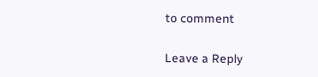to comment

Leave a Reply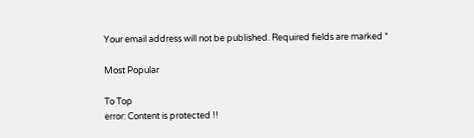Your email address will not be published. Required fields are marked *

Most Popular

To Top
error: Content is protected !!